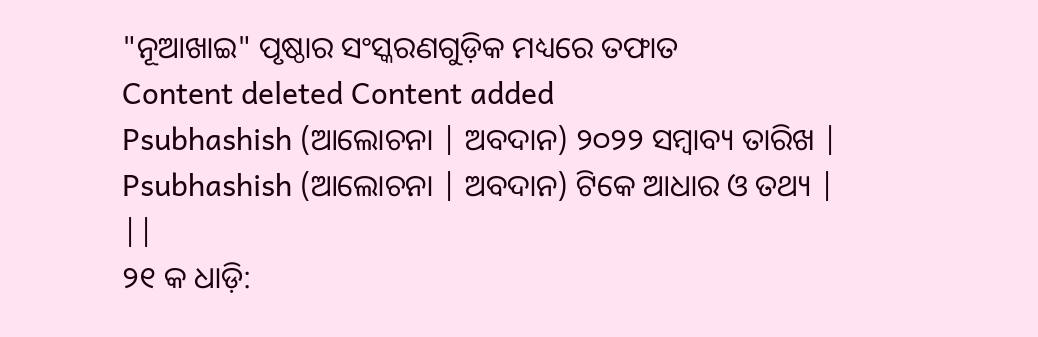"ନୂଆଖାଇ" ପୃଷ୍ଠାର ସଂସ୍କରଣଗୁଡ଼ିକ ମଧ୍ୟରେ ତଫାତ
Content deleted Content added
Psubhashish (ଆଲୋଚନା | ଅବଦାନ) ୨୦୨୨ ସମ୍ବାବ୍ୟ ତାରିଖ |
Psubhashish (ଆଲୋଚନା | ଅବଦାନ) ଟିକେ ଆଧାର ଓ ତଥ୍ୟ |
||
୨୧ କ ଧାଡ଼ି: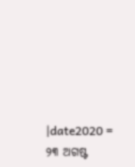|date2020 = ୨୩ ଅଗଷ୍ଟ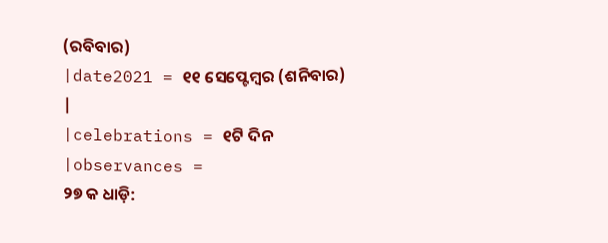(ରବିବାର)
|date2021 = ୧୧ ସେପ୍ଟେମ୍ବର (ଶନିବାର)
|
|celebrations = ୧ଟି ଦିନ
|observances =
୨୭ କ ଧାଡ଼ି: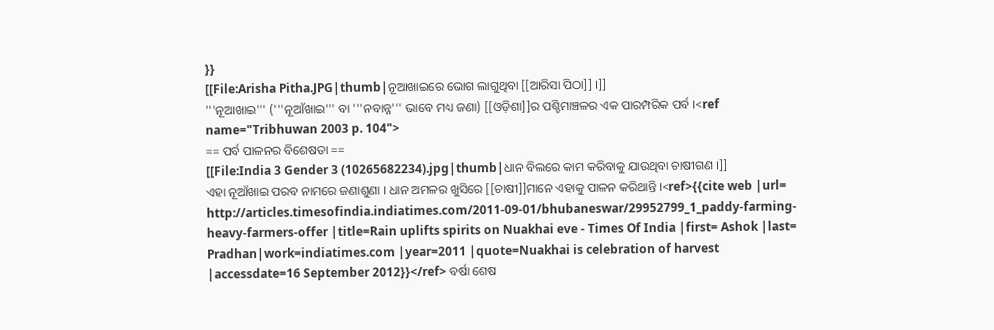}}
[[File:Arisha Pitha.JPG|thumb|ନୂଆଖାଇରେ ଭୋଗ ଲାଗୁଥିବା [[ଆରିସା ପିଠା]] ।]]
'''ନୂଆଖାଇ''' ('''ନୂଆଁଖାଇ''' ବା '''ନବାନ୍ନ''' ଭାବେ ମଧ୍ୟ ଜଣା) [[ଓଡ଼ିଶା]]ର ପଶ୍ଚିମାଞ୍ଚଳର ଏକ ପାରମ୍ପରିକ ପର୍ବ ।<ref name="Tribhuwan 2003 p. 104">
== ପର୍ବ ପାଳନର ବିଶେଷତା ==
[[File:India 3 Gender 3 (10265682234).jpg|thumb|ଧାନ ବିଲରେ କାମ କରିବାକୁ ଯାଉଥିବା ଚାଷୀଗଣ ।]]
ଏହା ନୂଆଁଖାଇ ପରବ ନାମରେ ଜଣାଶୁଣା । ଧାନ ଅମଳର ଖୁସିରେ [[ଚାଷୀ]]ମାନେ ଏହାକୁ ପାଳନ କରିଥାନ୍ତି ।<ref>{{cite web |url= http://articles.timesofindia.indiatimes.com/2011-09-01/bhubaneswar/29952799_1_paddy-farming-heavy-farmers-offer |title=Rain uplifts spirits on Nuakhai eve - Times Of India |first= Ashok |last= Pradhan|work=indiatimes.com |year=2011 |quote=Nuakhai is celebration of harvest |accessdate=16 September 2012}}</ref> ବର୍ଷା ଶେଷ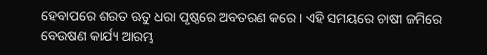ହେବାପରେ ଶରତ ଋତୁ ଧରା ପୃଷ୍ଠରେ ଅବତରଣ କରେ । ଏହି ସମୟରେ ଚାଷୀ ଜମିରେ ବେଉଷଣ କାର୍ଯ୍ୟ ଆରମ୍ଭ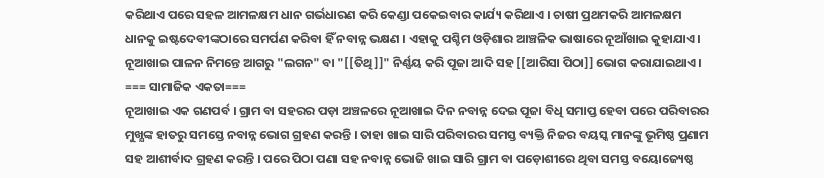କରିଥାଏ ପରେ ସହଳ ଆମଳକ୍ଷମ ଧାନ ଗର୍ଭଧାରଣ କରି କେଣ୍ଡା ପକେଇବାର କାର୍ଯ୍ୟ କରିଥାଏ । ଚାଷୀ ପ୍ରଥମକରି ଆମଳକ୍ଷମ ଧାନକୁ ଇଷ୍ଟଦେବୀଙ୍କଠାରେ ସମର୍ପଣ କରିବା ହିଁ ନବାନ୍ନ ଭକ୍ଷଣ । ଏହାକୁ ପଶ୍ଚିମ ଓଡ଼ିଶାର ଆଞ୍ଚଳିକ ଭାଷାରେ ନୂଆଁଖାଇ କୁହାଯାଏ । ନୂଆଖାଇ ପାଳନ ନିମନ୍ତେ ଆଗରୁ "ଲଗନ" ବା "[[ତିଥି]]" ନିର୍ଣ୍ଣୟ କରି ପୂଜା ଆଦି ସହ [[ଆରିସା ପିଠା]] ଭୋଗ କରାଯାଇଥାଏ ।
=== ସାମାଜିକ ଏକତା===
ନୂଆଖାଇ ଏକ ଗଣପର୍ବ । ଗ୍ରାମ ବା ସହରର ପଡ଼ା ଅଞ୍ଚଳରେ ନୂଆଖାଇ ଦିନ ନବାନ୍ନ ଦେଇ ପୂଜା ବିଧି ସମାପ୍ତ ହେବା ପରେ ପରିବାରର ମୁଖ୍ଯଙ୍କ ହାତରୁ ସମସ୍ତେ ନବାନ୍ନ ଭୋଗ ଗ୍ରହଣ କରନ୍ତି । ତାହା ଖାଇ ସାରି ପରିବାରର ସମସ୍ତ ବ୍ୟକ୍ତି ନିଜର ବୟସ୍କ ମାନଙ୍କୁ ଭୂମିଷ୍ଠ ପ୍ରଣାମ ସହ ଆଶୀର୍ବାଦ ଗ୍ରହଣ କରନ୍ତି । ପରେ ପିଠା ପଣା ସହ ନବାନ୍ନ ଭୋଜି ଖାଇ ସାରି ଗ୍ରାମ ବା ପଡ଼ୋଶୀରେ ଥିବା ସମସ୍ତ ବୟୋଜ୍ୟେଷ୍ଠ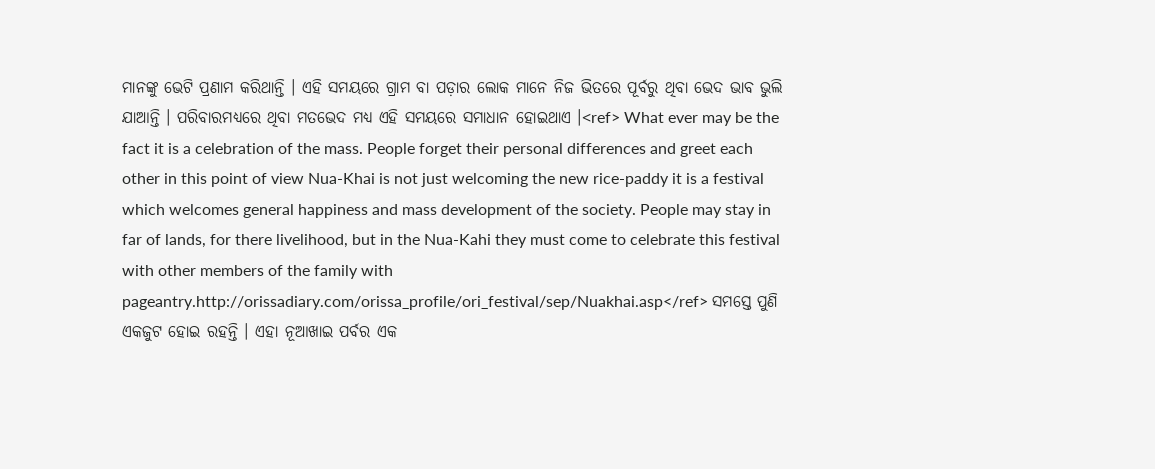ମାନଙ୍କୁ ଭେଟି ପ୍ରଣାମ କରିଥାନ୍ତି । ଏହି ସମୟରେ ଗ୍ରାମ ବା ପଡ଼ାର ଲୋକ ମାନେ ନିଜ ଭିତରେ ପୂର୍ବରୁ ଥିବା ଭେଦ ଭାବ ଭୁଲି ଯାଆନ୍ତି । ପରିବାରମଧ୍ୟରେ ଥିବା ମତଭେଦ ମଧ୍ୟ ଏହି ସମୟରେ ସମାଧାନ ହୋଇଥାଏ ।<ref> What ever may be the fact it is a celebration of the mass. People forget their personal differences and greet each other in this point of view Nua-Khai is not just welcoming the new rice-paddy it is a festival which welcomes general happiness and mass development of the society. People may stay in far of lands, for there livelihood, but in the Nua-Kahi they must come to celebrate this festival with other members of the family with pageantry.http://orissadiary.com/orissa_profile/ori_festival/sep/Nuakhai.asp</ref> ସମସ୍ତେ ପୁଣି ଏକଜୁଟ ହୋଇ ରହନ୍ତି । ଏହା ନୂଆଖାଇ ପର୍ବର ଏକ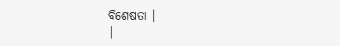ବିଶେଷତା ।
|